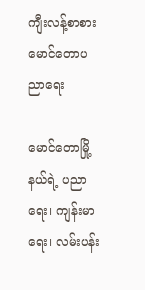ကျီးလန့်စာစား မောင်တောပညာရေး

မောင်တောမြို့နယ်ရဲ့ ပညာရေး၊ ကျန်းမာရေး၊ လမ်းပန်း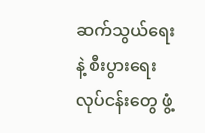ဆက်သွယ်ရေးနဲ့ စီးပွားရေးလုပ်ငန်းတွေ ဖွံ့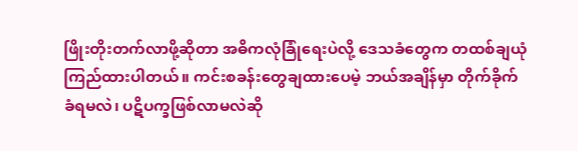ဖြိုးတိုးတက်လာဖို့ဆိုတာ အဓိကလုံခြုံရေးပဲလို့ ဒေသခံတွေက တထစ်ချယုံကြည်ထားပါတယ်။ ကင်းစခန်းတွေချထားပေမဲ့ ဘယ်အချိန်မှာ တိုက်ခိုက်ခံရမလဲ၊ ပဋိပက္ခဖြစ်လာမလဲဆို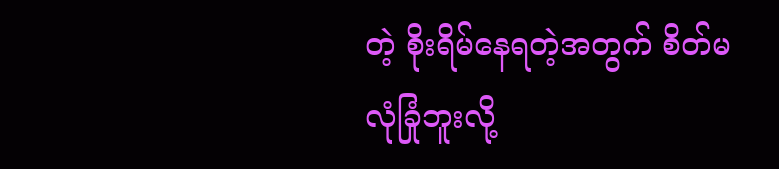တဲ့ စိုးရိမ်နေရတဲ့အတွက် စိတ်မလုံခြုံဘူးလို့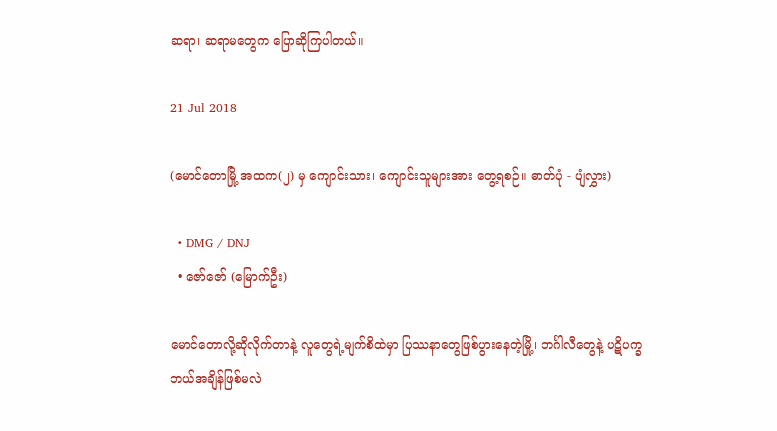ဆရာ၊ ဆရာမတွေက ပြောဆိုကြပါတယ်။

21 Jul 2018

(မောင်တောမြို့ အထက(၂) မှ ကျောင်းသား၊ ကျောင်းသူများအား တွေ့ရစဉ်။ ဓာတ်ပုံ - ပျံလွှား)

  • DMG / DNJ
  • ဇော်ဇော် (မြောက်ဦး)

မောင်တောလို့ဆိုလိုက်တာနဲ့ လူတွေရဲ့မျက်စိထဲမှာ ပြဿနာတွေဖြစ်ပွားနေတဲ့မြို့၊ ဘင်္ဂါလီတွေနဲ့ ပဋိပက္ခ ဘယ်အချိန်ဖြစ်မလဲ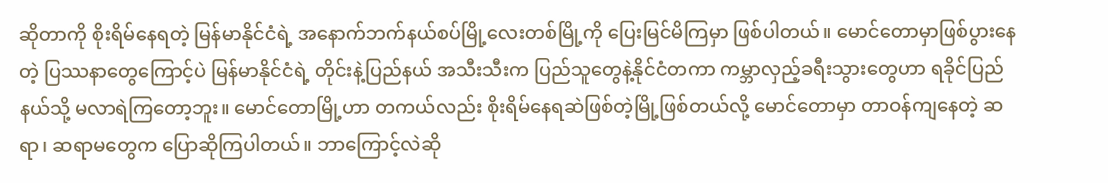ဆိုတာကို စိုးရိမ်နေရတဲ့ မြန်မာနိုင်ငံရဲ့ အနောက်ဘက်နယ်စပ်မြို့လေးတစ်မြို့ကို ပြေးမြင်မိကြမှာ ဖြစ်ပါတယ်။ မောင်တောမှာဖြစ်ပွားနေတဲ့ ပြဿနာတွေကြောင့်ပဲ မြန်မာနိုင်ငံရဲ့ တိုင်းနဲ့ပြည်နယ် အသီးသီးက ပြည်သူတွေနဲ့နိုင်ငံတကာ ကမ္ဘာလှည့်ခရီးသွားတွေဟာ ရခိုင်ပြည်နယ်သို့ မလာရဲကြတော့ဘူး။ မောင်တောမြို့ဟာ တကယ်လည်း စိုးရိမ်နေရဆဲဖြစ်တဲ့မြို့ဖြစ်တယ်လို့ မောင်တောမှာ တာဝန်ကျနေတဲ့ ဆရာ၊ ဆရာမတွေက ပြောဆိုကြပါတယ်။ ဘာကြောင့်လဲဆို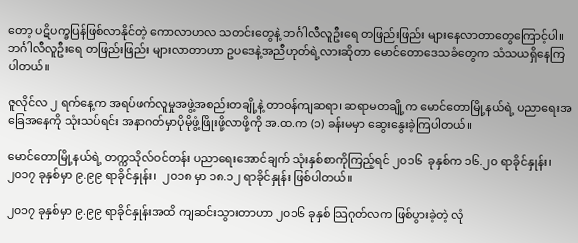တော့ ပဋိပက္ခပြန်ဖြစ်လာနိုင်တဲ့ ကောလာဟလ သတင်းတွေနဲ့ ဘင်္ဂါလီလူဦးရေ တဖြည်းဖြည်း များနေလာတာတွေကြောင့်ပါ။ ဘင်္ဂါလီလူဦးရေ တဖြည်းဖြည်း များလာတာဟာ ဥပဒေနဲ့အညီဟုတ်ရဲ့လားဆိုတာ မောင်တောဒေသခံတွေက သံသယရှိနေကြပါတယ်။

ဇူလိုင်လ ၂ ရက်နေ့က အရပ်ဖက်လူမှုအဖွဲ့အစည်းတချို့နဲ့ တာဝန်ကျဆရာ၊ ဆရာမတချို့က မောင်တောမြို့နယ်ရဲ့ ပညာရေးအခြေအနေကို သုံးသပ်ရင်း အနာဂတ်မှာပိုမိုဖွံ့ဖြိုးဖို့လာဖို့ကို အ.ထ.က (၁) ခန်းမမှာ ဆွေးနွေးခဲ့ကြပါတယ်။

မောင်တောမြို့နယ်ရဲ့ တက္ကသိုလ်ဝင်တန်း ပညာရေးအောင်ချက် သုံးနှစ်စာကိုကြည့်ရင် ၂၀၁၆  ခုနှစ်က ၁၆.၂၀ ရာခိုင်နှုန်း၊ ၂၀၁၇ ခုနှစ်မှာ ၉.၉၉ ရာခိုင်နှုန်း၊  ၂၀၁၈ မှာ ၁၈.၁၂ ရာခိုင်နှုန်း ဖြစ်ပါတယ်။

၂၀၁၇ ခုနှစ်မှာ ၉.၉၉ ရာခိုင်နှုန်းအထိ ကျဆင်းသွားတာဟာ ၂၀၁၆ ခုနှစ် သြဂုတ်လက ဖြစ်ပွားခဲ့တဲ့ လုံ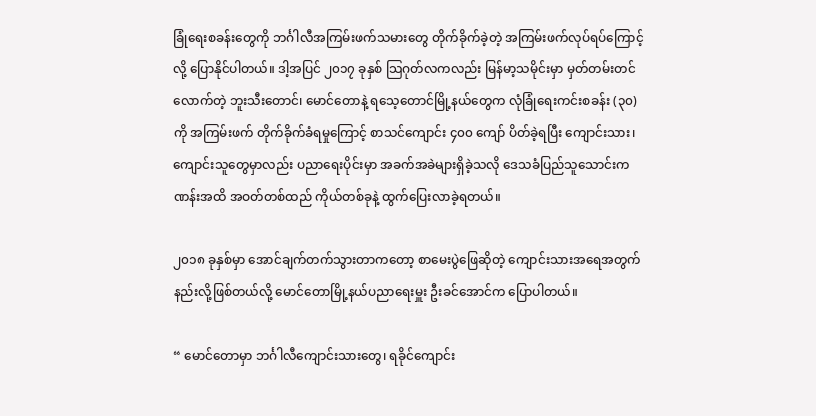ခြုံရေးစခန်းတွေကို ဘင်္ဂါလီအကြမ်းဖက်သမားတွေ တိုက်ခိုက်ခဲ့တဲ့ အကြမ်းဖက်လုပ်ရပ်ကြောင့်လို့ ပြောနိုင်ပါတယ်။ ဒါ့အပြင် ၂၀၁၇ ခုနှစ် သြဂုတ်လကလည်း မြန်မာ့သမိုင်းမှာ မှတ်တမ်းတင်လောက်တဲ့ ဘူးသီးတောင်၊ မောင်တောနဲ့ ရသေ့တောင်မြို့နယ်တွေက လုံခြုံရေးကင်းစခန်း (၃၀) ကို အကြမ်းဖက် တိုက်ခိုက်ခံရမှုကြောင့် စာသင်ကျောင်း ၄၀၀ ကျော် ပိတ်ခဲ့ရပြီး ကျောင်းသား၊ ကျောင်းသူတွေမှာလည်း ပညာရေးပိုင်းမှာ အခက်အခဲများရှိခဲ့သလို ဒေသခံပြည်သူသောင်းကဏန်းအထိ အဝတ်တစ်ထည် ကိုယ်တစ်ခုနဲ့ ထွက်ပြေးလာခဲ့ရတယ်။

၂၀၁၈ ခုနှစ်မှာ အောင်ချက်တက်သွားတာကတော့ စာမေးပွဲဖြေဆိုတဲ့ ကျောင်းသားအရေအတွက် နည်းလို့ဖြစ်တယ်လို့ မောင်တောမြို့နယ်ပညာရေးမှူး ဦးခင်အောင်က ပြောပါတယ်။

“ မောင်တောမှာ ဘင်္ဂါလီကျောင်းသားတွေ၊ ရခိုင်ကျောင်း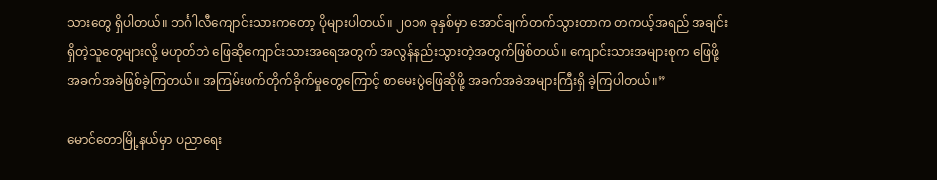သားတွေ ရှိပါတယ်။ ဘင်္ဂါလီကျောင်းသားကတော့ ပိုများပါတယ်။ ၂၀၁၈ ခုနှစ်မှာ အောင်ချက်တက်သွားတာက တကယ့်အရည် အချင်းရှိတဲ့သူတွေများလို့ မဟုတ်ဘဲ ဖြေဆိုကျောင်းသားအရေအတွက် အလွန်နည်းသွားတဲ့အတွက်ဖြစ်တယ်။ ကျောင်းသားအများစုက ဖြေဖို့အခက်အခဲဖြစ်ခဲ့ကြတယ်။ အကြမ်းဖက်တိုက်ခိုက်မှုတွေကြောင့် စာမေးပွဲဖြေဆိုဖို့ အခက်အခဲအများကြီးရှိ ခဲ့ကြပါတယ်။”

မောင်တောမြို့နယ်မှာ ပညာရေး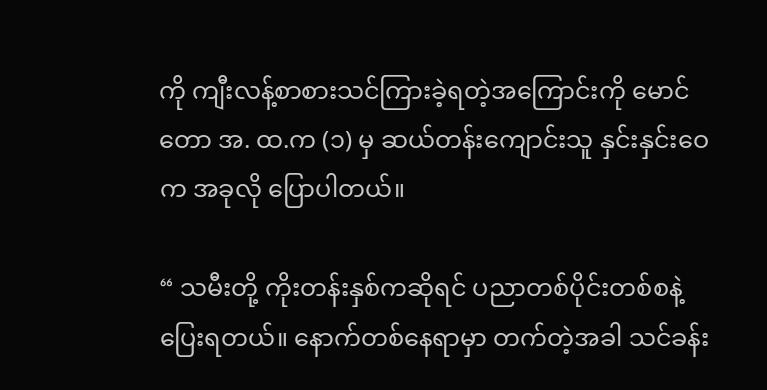ကို ကျီးလန့်စာစားသင်ကြားခဲ့ရတဲ့အကြောင်းကို မောင်တော အ. ထ.က (၁) မှ ဆယ်တန်းကျောင်းသူ နှင်းနှင်းဝေက အခုလို ပြောပါတယ်။

“ သမီးတို့ ကိုးတန်းနှစ်ကဆိုရင် ပညာတစ်ပိုင်းတစ်စနဲ့ ပြေးရတယ်။ နောက်တစ်နေရာမှာ တက်တဲ့အခါ သင်ခန်း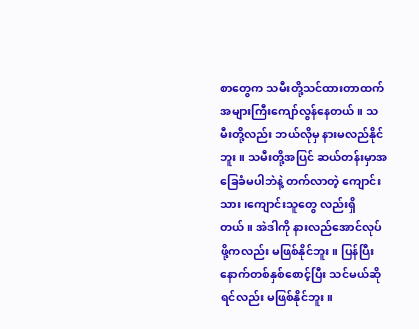စာတွေက သမီးတို့သင်ထားတာထက် အများကြီးကျော်လွန်နေတယ်။ သမီးတို့လည်း ဘယ်လိုမှ နားမလည်နိုင်ဘူး။ သမီးတို့အပြင် ဆယ်တန်းမှာအခြေခံမပါဘဲနဲ့ တက်လာတဲ့ ကျောင်းသား၊ကျောင်းသူတွေ လည်းရှိတယ်။ အဲဒါကို နားလည်အောင်လုပ်ဖို့ကလည်း မဖြစ်နိုင်ဘူး။ ပြန်ပြီး နောက်တစ်နှစ်စောင့်ပြီး သင်မယ်ဆိုရင်လည်း မဖြစ်နိုင်ဘူး။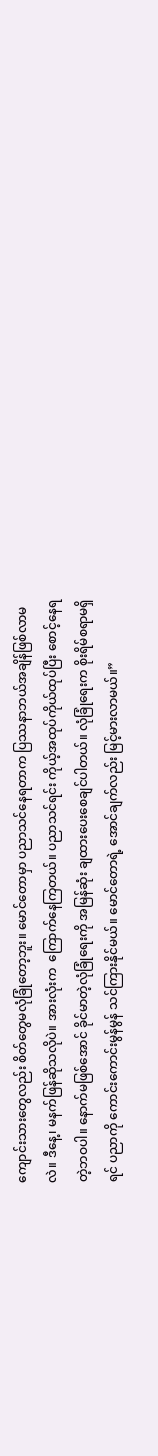ကျောင်းသားတွေလည်း စိတ်တွေမလုံခြုံတော့ဘူး။ မောင်တောမှာ ပညာသင်နေရတာက ပြဿနာဘယ်အချိန်ဖြစ်လာမလဲ။ ဒီနေ့၊ မနက်ဖြန်ဆိုသလိုပဲ။ အားလုံးက  ကြောက်နေကြတယ်။ ပညာသင်ရင်း ကိုယ့်အထုပ်ကိုယ်ထုပ်ပြီး စောင့်နေရတဲ့ဘဝပါ။ နောက်မဖြစ်အောင် ခိုင်မာတဲ့လုံခြုံရေးကို အမြန်ဆုံး ချထားပေးစေချင်ပါတယ်။ လုံခြုံရေးက စိုးရိမ်စရာမရှိရင် ပညာကို ကောင်းကောင်းမွန်မွန် သင်ကြားနိုင်မယ်။ မောင်တောရဲ့ အောင်ချက်လည်း မြင့်မားလာမယ်။”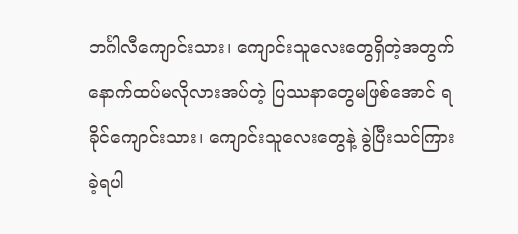ဘင်္ဂါလီကျောင်းသား၊ ကျောင်းသူလေးတွေရှိတဲ့အတွက် နောက်ထပ်မလိုလားအပ်တဲ့ ပြဿနာတွေမဖြစ်အောင် ရခိုင်ကျောင်းသား၊ ကျောင်းသူလေးတွေနဲ့ ခွဲပြီးသင်ကြားခဲ့ရပါ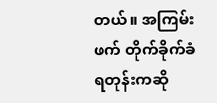တယ်။ အကြမ်းဖက် တိုက်ခိုက်ခံရတုန်းကဆို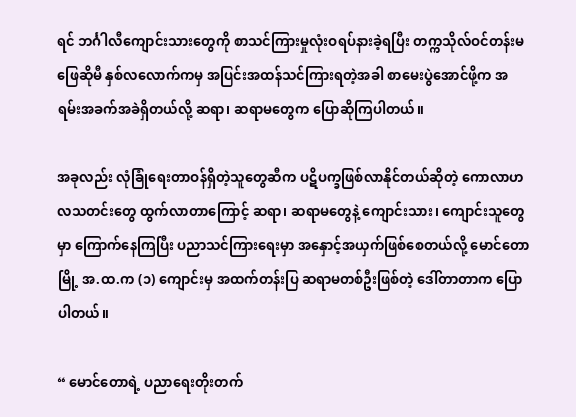ရင် ဘင်္ဂါလီကျောင်းသားတွေကို စာသင်ကြားမှုလုံးဝရပ်နားခဲ့ရပြီး တက္ကသိုလ်ဝင်တန်းမဖြေဆိုမီ နှစ်လလောက်ကမှ အပြင်းအထန်သင်ကြားရတဲ့အခါ စာမေးပွဲအောင်ဖို့က အရမ်းအခက်အခဲရှိတယ်လို့ ဆရာ၊ ဆရာမတွေက ပြောဆိုကြပါတယ်။

အခုလည်း လုံခြုံရေးတာဝန်ရှိတဲ့သူတွေဆီက ပဋိပက္ခဖြစ်လာနိုင်တယ်ဆိုတဲ့ ကောလာဟလသတင်းတွေ ထွက်လာတာကြောင့် ဆရာ၊ ဆရာမတွေနဲ့ ကျောင်းသား၊ ကျောင်းသူတွေမှာ ကြောက်နေကြပြီး ပညာသင်ကြားရေးမှာ အနှောင့်အယှက်ဖြစ်စေတယ်လို့ မောင်တောမြို့ အ.ထ.က (၁) ကျောင်းမှ အထက်တန်းပြ ဆရာမတစ်ဦးဖြစ်တဲ့ ဒေါ်တာတာက ပြောပါတယ်။

“ မောင်တောရဲ့ ပညာရေးတိုးတက်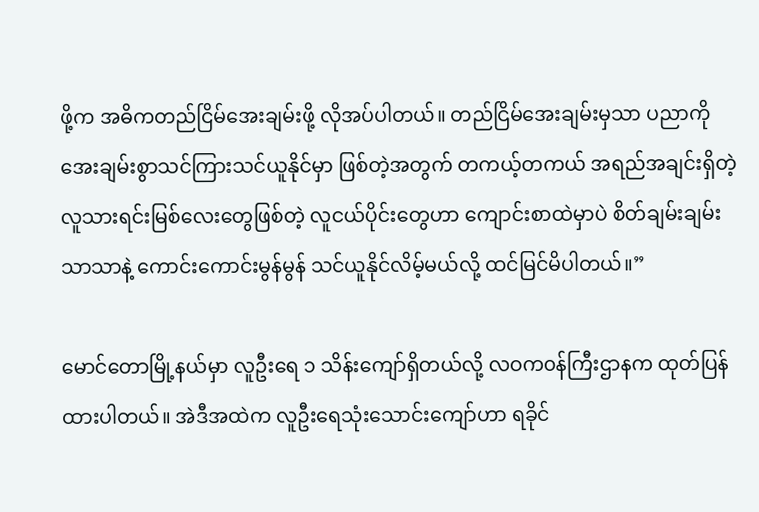ဖို့က အဓိကတည်ငြိမ်အေးချမ်းဖို့ လိုအပ်ပါတယ်။ တည်ငြိမ်အေးချမ်းမှသာ ပညာကို အေးချမ်းစွာသင်ကြားသင်ယူနိုင်မှာ ဖြစ်တဲ့အတွက် တကယ့်တကယ် အရည်အချင်းရှိတဲ့ လူသားရင်းမြစ်လေးတွေဖြစ်တဲ့ လူငယ်ပိုင်းတွေဟာ ကျောင်းစာထဲမှာပဲ စိတ်ချမ်းချမ်းသာသာနဲ့ ကောင်းကောင်းမွန်မွန် သင်ယူနိုင်လိမ့်မယ်လို့ ထင်မြင်မိပါတယ်။”

မောင်တောမြို့နယ်မှာ လူဦးရေ ၁ သိန်းကျော်ရှိတယ်လို့ လဝက၀န်ကြီးဌာနက ထုတ်ပြန်ထားပါတယ်။ အဲဒီအထဲက လူဦးရေသုံးသောင်းကျော်ဟာ ရခိုင်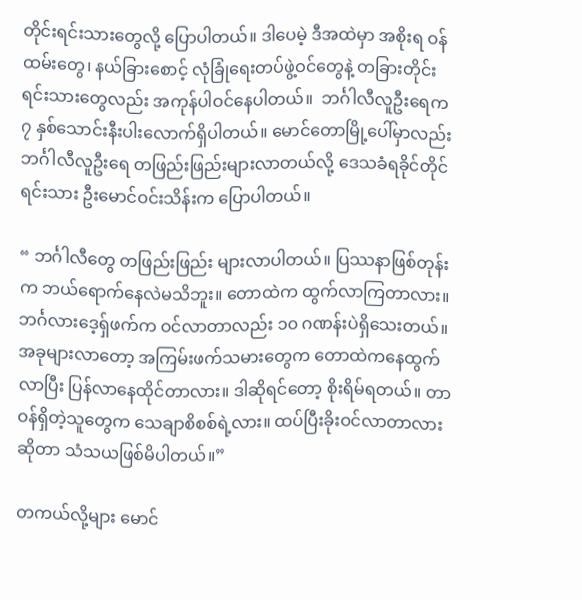တိုင်းရင်းသားတွေလို့ ပြောပါတယ်။ ဒါပေမဲ့ ဒီအထဲမှာ အစိုးရ ဝန်ထမ်းတွေ၊ နယ်ခြားစောင့် လုံခြုံရေးတပ်ဖွဲ့ဝင်တွေနဲ့ တခြားတိုင်းရင်းသားတွေလည်း အကုန်ပါဝင်နေပါတယ်။  ဘင်္ဂါလီလူဦးရေက ၇ နှစ်သောင်းနီးပါးလောက်ရှိပါတယ်။ မောင်တောမြို့ပေါ်မှာလည်း ဘင်္ဂါလီလူဦးရေ တဖြည်းဖြည်းများလာတယ်လို့ ဒေသခံရခိုင်တိုင်ရင်းသား ဦးမောင်ဝင်းသိန်းက ပြောပါတယ်။

“ ဘင်္ဂါလီတွေ တဖြည်းဖြည်း များလာပါတယ်။ ပြဿနာဖြစ်တုန်းက ဘယ်ရောက်နေလဲမသိဘူး။ တောထဲက ထွက်လာကြတာလား။ ဘင်္ဂလားဒေ့ရှ်ဖက်က ဝင်လာတာလည်း ၁၀ ဂဏန်းပဲရှိသေးတယ်။ အခုများလာတော့ အကြမ်းဖက်သမားတွေက တောထဲကနေထွက်လာပြီး ပြန်လာနေထိုင်တာလား။ ဒါဆိုရင်တော့ စိုးရိမ်ရတယ်။ တာဝန်ရှိတဲ့သူတွေက သေချာစိစစ်ရဲ့လား။ ထပ်ပြီးခိုးဝင်လာတာလားဆိုတာ သံသယဖြစ်မိပါတယ်။”

တကယ်လို့များ မောင်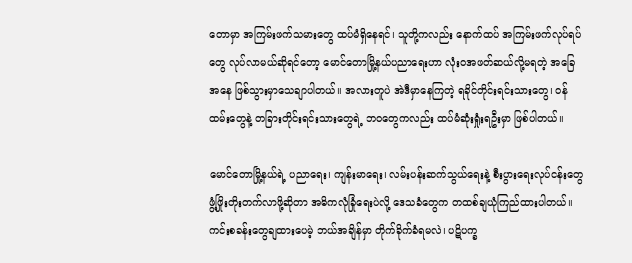တောမှာ အကြမ်းဖက်သမားတွေ ထပ်မံရှိနေရင်၊ သူတို့ကလည်း နောက်ထပ် အကြမ်းဖက်လုပ်ရပ်တွေ လုပ်လာမယ်ဆိုရင်တော့ မောင်တောမြို့နယ်ပညာရေးဟာ လုံးဝအဖတ်ဆယ်လို့မရတဲ့ အခြေအနေ ဖြစ်သွားမှာသေချာပါတယ်။ အလားတူပဲ အဲဒီမှာနေကြတဲ့ ရခိုင်တိုင်းရင်းသားတွေ၊ ဝန်ထမ်းတွေနဲ့ တခြားတိုင်းရင်းသားတွေရဲ့ ဘဝတွေကလည်း ထပ်မံဆုံးရှုံးရဦးမှာ ဖြစ်ပါတယ်။

မောင်တောမြို့နယ်ရဲ့ ပညာရေး၊ ကျန်းမာရေး၊ လမ်းပန်းဆက်သွယ်ရေးနဲ့ စီးပွားရေးလုပ်ငန်းတွေ ဖွံ့ဖြိုးတိုးတက်လာဖို့ဆိုတာ အဓိကလုံခြုံရေးပဲလို့ ဒေသခံတွေက တထစ်ချယုံကြည်ထားပါတယ်။ ကင်းစခန်းတွေချထားပေမဲ့ ဘယ်အချိန်မှာ တိုက်ခိုက်ခံရမလဲ၊ ပဋိပက္ခ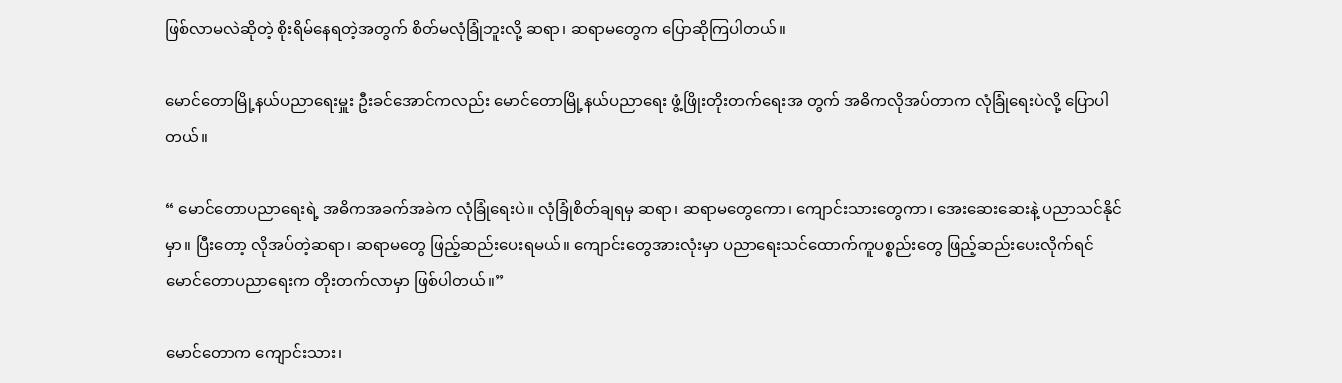ဖြစ်လာမလဲဆိုတဲ့ စိုးရိမ်နေရတဲ့အတွက် စိတ်မလုံခြုံဘူးလို့ ဆရာ၊ ဆရာမတွေက ပြောဆိုကြပါတယ်။

မောင်တောမြို့နယ်ပညာရေးမှူး ဦးခင်အောင်ကလည်း မောင်တောမြို့နယ်ပညာရေး ဖွံ့ဖြိုးတိုးတက်ရေးအ တွက် အဓိကလိုအပ်တာက လုံခြုံရေးပဲလို့ ပြောပါတယ်။

“ မောင်တောပညာရေးရဲ့ အဓိကအခက်အခဲက လုံခြုံရေးပဲ။ လုံခြုံစိတ်ချရမှ ဆရာ၊ ဆရာမတွေကော၊ ကျောင်းသားတွေကာ၊ အေးဆေးဆေးနဲ့ ပညာသင်နိုင်မှာ။ ပြီးတော့ လိုအပ်တဲ့ဆရာ၊ ဆရာမတွေ ဖြည့်ဆည်းပေးရမယ်။ ကျောင်းတွေအားလုံးမှာ ပညာရေးသင်ထောက်ကူပစ္စည်းတွေ ဖြည့်ဆည်းပေးလိုက်ရင် မောင်တောပညာရေးက တိုးတက်လာမှာ ဖြစ်ပါတယ်။”

မောင်တောက ကျောင်းသား၊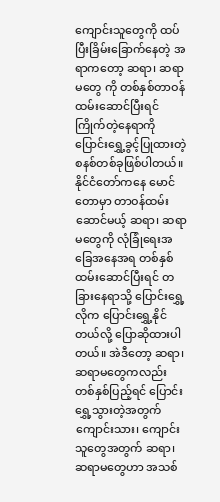ကျောင်းသူတွေကို ထပ်ပြီးခြိမ်းခြောက်နေတဲ့ အရာကတော့ ဆရာ၊ ဆရာမတွေ ကို တစ်နှစ်တာဝန်ထမ်းဆောင်ပြီးရင် ကြိုက်တဲ့နေရာကို ပြောင်းရွှေ့ခွင့်ပြုထားတဲ့ စနစ်တစ်ခုဖြစ်ပါတယ်။ နိုင်ငံတော်ကနေ မောင်တောမှာ တာဝန်ထမ်းဆောင်မယ့် ဆရာ၊ ဆရာမတွေကို လုံခြုံရေးအခြေအနေအရ တစ်နှစ်ထမ်းဆောင်ပြီးရင် တခြားနေရာသို့ ပြောင်းရွှေ့လိုက ပြောင်းရွှေ့နိုင်တယ်လို့ ပြောဆိုထားပါတယ်။ အဲဒီတော့ ဆရာ၊ ဆရာမတွေကလည်း တစ်နှစ်ပြည့်ရင် ပြောင်းရွှေ့သွားတဲ့အတွက် ကျောင်းသား၊ ကျောင်းသူတွေအတွက် ဆရာ၊ ဆရာမတွေဟာ အသစ်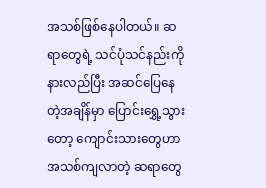အသစ်ဖြစ်နေပါတယ်။ ဆရာတွေရဲ့ သင်ပုံသင်နည်းကို နားလည်ပြီး အဆင်ပြေနေတဲ့အချိန်မှာ ပြောင်းရွှေ့သွားတော့ ကျောင်းသားတွေဟာ အသစ်ကျလာတဲ့ ဆရာတွေ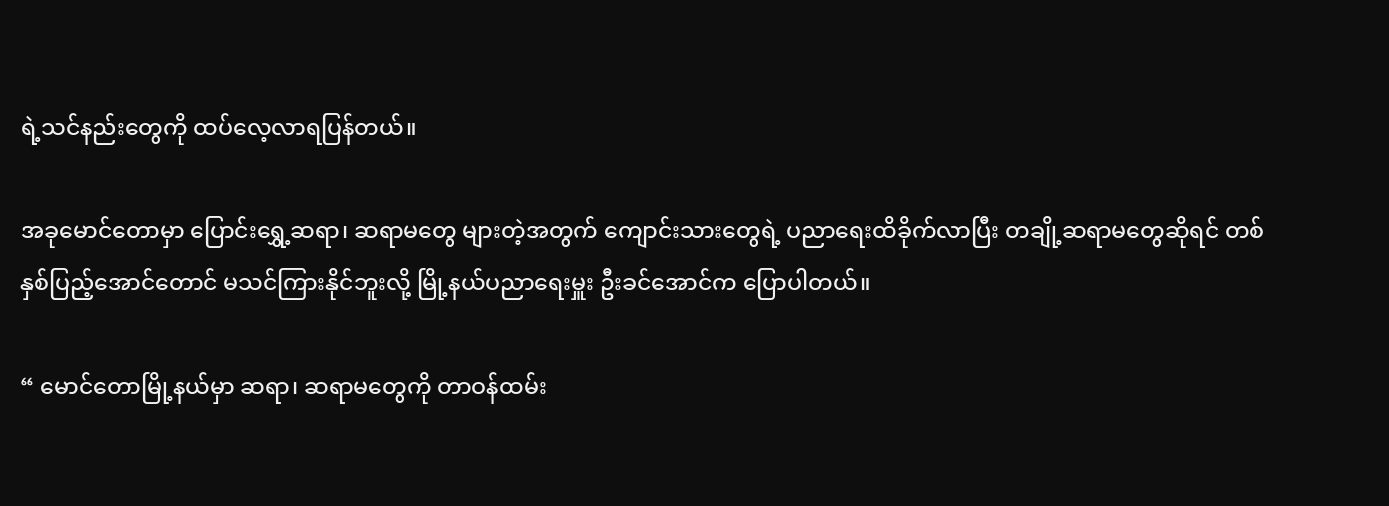ရဲ့သင်နည်းတွေကို ထပ်လေ့လာရပြန်တယ်။

အခုမောင်တောမှာ ပြောင်းရွှေ့ဆရာ၊ ဆရာမတွေ များတဲ့အတွက် ကျောင်းသားတွေရဲ့ ပညာရေးထိခိုက်လာပြီး တချို့ဆရာမတွေဆိုရင် တစ်နှစ်ပြည့်အောင်တောင် မသင်ကြားနိုင်ဘူးလို့ မြို့နယ်ပညာရေးမှူး ဦးခင်အောင်က ပြောပါတယ်။

“ မောင်တောမြို့နယ်မှာ ဆရာ၊ ဆရာမတွေကို တာဝန်ထမ်း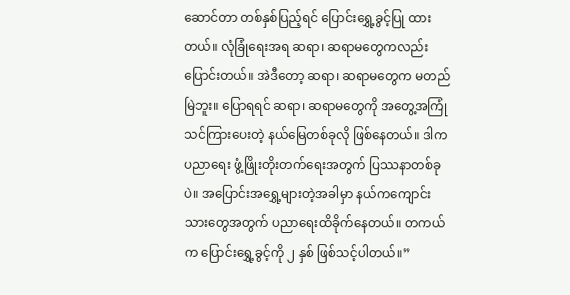ဆောင်တာ တစ်နှစ်ပြည့်ရင် ပြောင်းရွှေ့ခွင့်ပြု ထားတယ်။ လုံခြုံရေးအရ ဆရာ၊ ဆရာမတွေကလည်း ပြောင်းတယ်။ အဲဒီတော့ ဆရာ၊ ဆရာမတွေက မတည်မြဲဘူး။ ပြောရရင် ဆရာ၊ ဆရာမတွေကို အတွေ့အကြုံသင်ကြားပေးတဲ့ နယ်မြေတစ်ခုလို ဖြစ်နေတယ်။ ဒါက ပညာရေး ဖွံ့ဖြိုးတိုးတက်ရေးအတွက် ပြဿနာတစ်ခုပဲ။ အပြောင်းအရွှေ့များတဲ့အခါမှာ နယ်ကကျောင်းသားတွေအတွက် ပညာရေးထိခိုက်နေတယ်။ တကယ်က ပြောင်းရွှေ့ခွင့်ကို ၂ နှစ် ဖြစ်သင့်ပါတယ်။”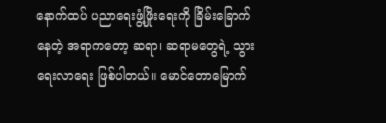နောက်ထပ် ပညာရေးဖွံ့ဖြိုးရေးကို ခြိမ်းခြောက်နေတဲ့ အရာကတော့ ဆရာ၊ ဆရာမတွေရဲ့ သွားရေးလာရေး ဖြစ်ပါတယ်။ မောင်တောမြောက်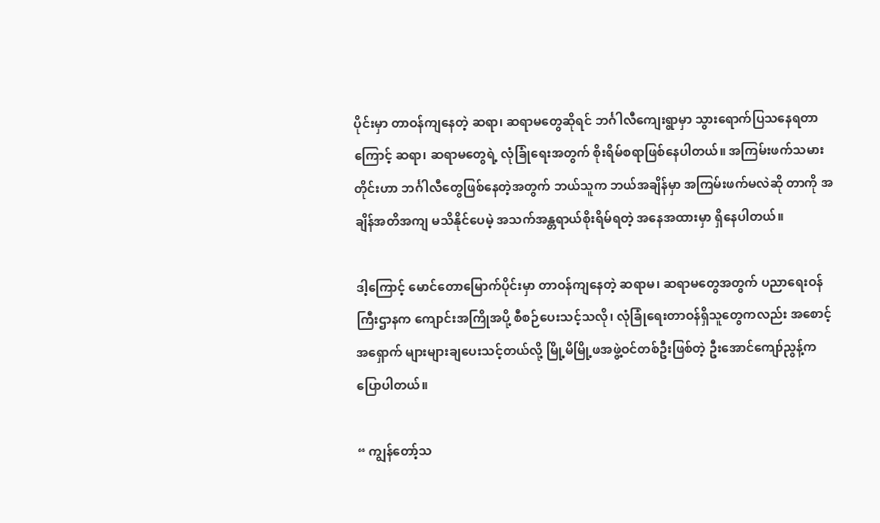ပိုင်းမှာ တာဝန်ကျနေတဲ့ ဆရာ၊ ဆရာမတွေဆိုရင် ဘင်္ဂါလီကျေးရွာမှာ သွားရောက်ပြသနေရတာကြောင့် ဆရာ၊ ဆရာမတွေရဲ့ လုံခြုံရေးအတွက် စိုးရိမ်စရာဖြစ်နေပါတယ်။ အကြမ်းဖက်သမားတိုင်းဟာ ဘင်္ဂါလီတွေဖြစ်နေတဲ့အတွက် ဘယ်သူက ဘယ်အချိန်မှာ အကြမ်းဖက်မလဲဆို တာကို အချိန်အတိအကျ မသိနိုင်ပေမဲ့ အသက်အန္တရာယ်စိုးရိမ်ရတဲ့ အနေအထားမှာ ရှိနေပါတယ်။

ဒါ့ကြောင့် မောင်တောမြောက်ပိုင်းမှာ တာဝန်ကျနေတဲ့ ဆရာမ၊ ဆရာမတွေအတွက် ပညာရေးဝန်ကြီးဌာနက ကျောင်းအကြိုအပို့ စီစဉ်ပေးသင့်သလို၊ လုံခြုံရေးတာဝန်ရှိသူတွေကလည်း အစောင့်အရှောက် များများချပေးသင့်တယ်လို့ မြို့မိမြို့ဖအဖွဲ့ဝင်တစ်ဦးဖြစ်တဲ့ ဦးအောင်ကျော်ညွန့်က ပြောပါတယ်။

“ ကျွန်တော့်သ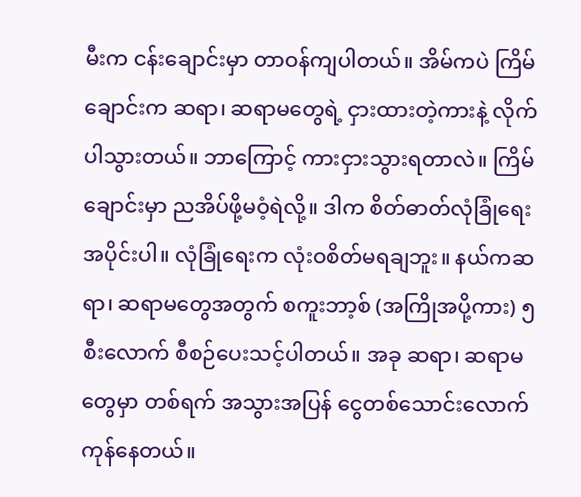မီးက ငန်းချောင်းမှာ တာဝန်ကျပါတယ်။ အိမ်ကပဲ ကြိမ်ချောင်းက ဆရာ၊ ဆရာမတွေရဲ့ ငှားထားတဲ့ကားနဲ့ လိုက်ပါသွားတယ်။ ဘာကြောင့် ကားငှားသွားရတာလဲ။ ကြိမ်ချောင်းမှာ ညအိပ်ဖို့မဝံ့ရဲလို့။ ဒါက စိတ်ဓာတ်လုံခြုံရေးအပိုင်းပါ။ လုံခြုံရေးက လုံးဝစိတ်မရချဘူး။ နယ်ကဆရာ၊ ဆရာမတွေအတွက် စကူးဘာ့စ် (အကြိုအပို့ကား) ၅ စီးလောက် စီစဉ်ပေးသင့်ပါတယ်။ အခု ဆရာ၊ ဆရာမတွေမှာ တစ်ရက် အသွားအပြန် ငွေတစ်သောင်းလောက် ကုန်နေတယ်။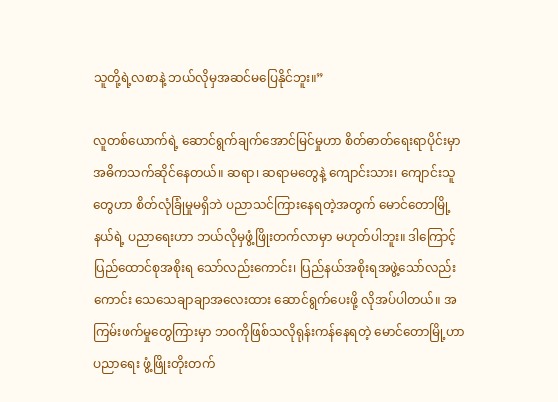သူတို့ရဲ့လစာနဲ့ ဘယ်လိုမှအဆင်မပြေနိုင်ဘူး။”

လူတစ်ယောက်ရဲ့ ဆောင်ရွက်ချက်အောင်မြင်မှုဟာ စိတ်ဓာတ်ရေးရာပိုင်းမှာ အဓိကသက်ဆိုင်နေတယ်။ ဆရာ၊ ဆရာမတွေနဲ့ ကျောင်းသား၊ ကျောင်းသူတွေဟာ စိတ်လုံခြုံမှုမရှိဘဲ ပညာသင်ကြားနေရတဲ့အတွက် မောင်တောမြို့နယ်ရဲ့ ပညာရေးဟာ ဘယ်လိုမှဖွံ့ဖြိုးတက်လာမှာ မဟုတ်ပါဘူး။ ဒါကြောင့် ပြည်ထောင်စုအစိုးရ သော်လည်းကောင်း၊ ပြည်နယ်အစိုးရအဖွဲ့သော်လည်းကောင်း သေသေချာချာအလေးထား ဆောင်ရွက်ပေးဖို့ လိုအပ်ပါတယ်။ အကြမ်းဖက်မှုတွေကြားမှာ ဘဝကိုဖြစ်သလိုရုန်းကန်နေရတဲ့ မောင်တောမြို့ဟာ ပညာရေး ဖွံ့ဖြိုးတိုးတက်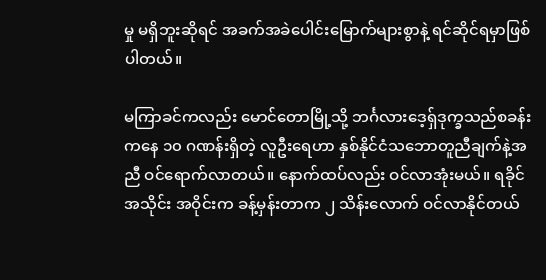မှု မရှိဘူးဆိုရင် အခက်အခဲပေါင်းမြောက်များစွာနဲ့ ရင်ဆိုင်ရမှာဖြစ်ပါတယ်။

မကြာခင်ကလည်း မောင်တောမြို့သို့ ဘင်္ဂလားဒေ့ရှ်ဒုက္ခသည်စခန်းကနေ ၁၀ ဂဏန်းရှိတဲ့ လူဦးရေဟာ နှစ်နိုင်ငံသဘောတူညီချက်နဲ့အညီ ဝင်ရောက်လာတယ်။ နောက်ထပ်လည်း ဝင်လာအုံးမယ်။ ရခိုင်အသိုင်း အဝိုင်းက ခန့်မှန်းတာက ၂ သိန်းလောက် ဝင်လာနိုင်တယ်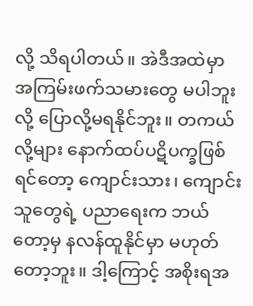လို့ သိရပါတယ်။ အဲဒီအထဲမှာ အကြမ်းဖက်သမားတွေ မပါဘူးလို့ ပြောလို့မရနိုင်ဘူး။ တကယ်လို့များ နောက်ထပ်ပဋိပက္ခဖြစ်ရင်တော့ ကျောင်းသား၊ ကျောင်းသူတွေရဲ့ ပညာရေးက ဘယ်တော့မှ နလန်ထူနိုင်မှာ မဟုတ်တော့ဘူး။ ဒါ့ကြောင့် အစိုးရအ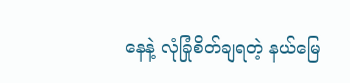နေနဲ့ လုံခြုံစိတ်ချရတဲ့ နယ်မြေ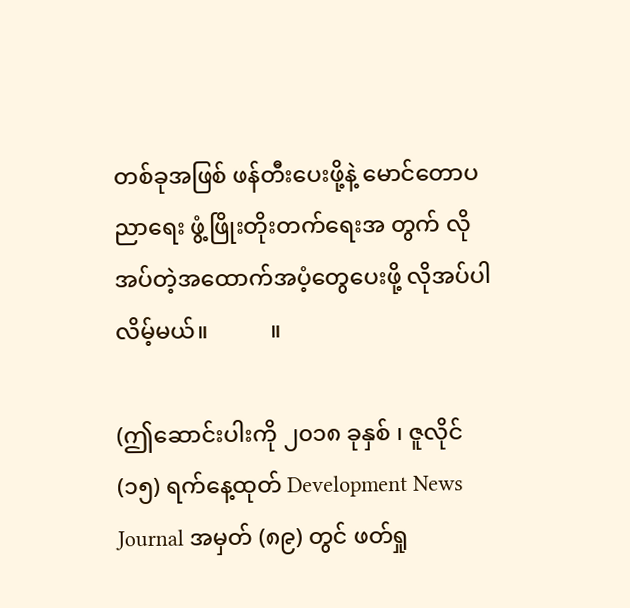တစ်ခုအဖြစ် ဖန်တီးပေးဖို့နဲ့ မောင်တောပညာရေး ဖွံ့ဖြိုးတိုးတက်ရေးအ တွက် လိုအပ်တဲ့အထောက်အပံ့တွေပေးဖို့ လိုအပ်ပါလိမ့်မယ်။           ။

(ဤဆောင်းပါးကို ၂၀၁၈ ခုနှစ် ၊ ဇူလိုင် (၁၅) ရက်နေ့ထုတ် Development News Journal အမှတ် (၈၉) တွင် ဖတ်ရှု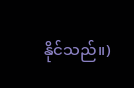နိုင်သည်။)